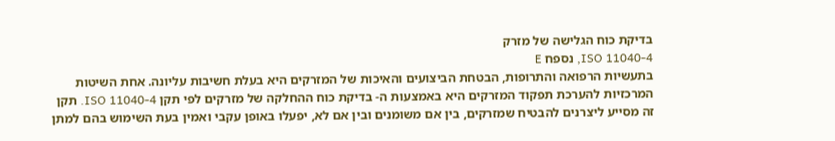בדיקת כוח הגלישה של מזרק
ISO 11040-4, נספח E
בתעשיות הרפואה והתרופות, הבטחת הביצועים והאיכות של המזרקים היא בעלת חשיבות עליונה. אחת השיטות המרכזיות להערכת תפקוד המזרקים היא באמצעות ה- בדיקת כוח ההחלקה של מזרקים לפי תקן ISO 11040-4. תקן זה מסייע ליצרנים להבטיח שמזרקים, בין אם משומנים ובין אם לא, יפעלו באופן עקבי ואמין בעת השימוש בהם למתן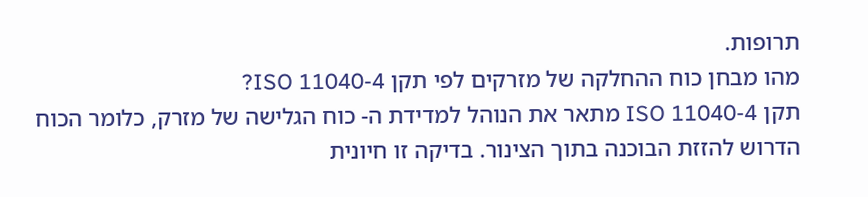תרופות.
מהו מבחן כוח ההחלקה של מזרקים לפי תקן ISO 11040-4?
תקן ISO 11040-4 מתאר את הנוהל למדידת ה- כוח הגלישה של מזרק, כלומר הכוח הדרוש להזזת הבוכנה בתוך הצינור. בדיקה זו חיונית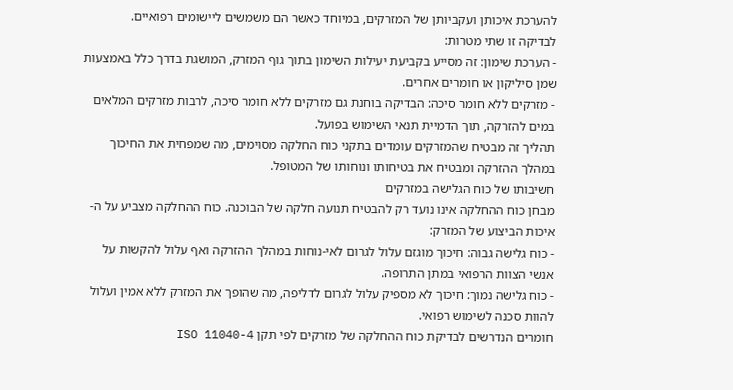להערכת איכותן ועקביותן של המזרקים, במיוחד כאשר הם משמשים ליישומים רפואיים.
לבדיקה זו שתי מטרות:
- הערכת שימון: זה מסייע בקביעת יעילות השימון בתוך גוף המזרק, המושגת בדרך כלל באמצעות שמן סיליקון או חומרים אחרים.
- מזרקים ללא חומר סיכה: הבדיקה בוחנת גם מזרקים ללא חומר סיכה, לרבות מזרקים המלאים במים להזרקה, תוך הדמיית תנאי השימוש בפועל.
תהליך זה מבטיח שהמזרקים עומדים בתקני כוח החלקה מסוימים, מה שמפחית את החיכוך במהלך ההזרקה ומבטיח את בטיחותו ונוחותו של המטופל.
חשיבותו של כוח הגלישה במזרקים
מבחן כוח ההחלקה אינו נועד רק להבטיח תנועה חלקה של הבוכנה. כוח ההחלקה מצביע על ה- איכות הביצוע של המזרק:
- כוח גלישה גבוה: חיכוך מוגזם עלול לגרום לאי-נוחות במהלך ההזרקה ואף עלול להקשות על אנשי הצוות הרפואי במתן התרופה.
- כוח גלישה נמוך: חיכוך לא מספיק עלול לגרום לדליפה, מה שהופך את המזרק ללא אמין ועלול להוות סכנה לשימוש רפואי.
חומרים הנדרשים לבדיקת כוח ההחלקה של מזרקים לפי תקן ISO 11040-4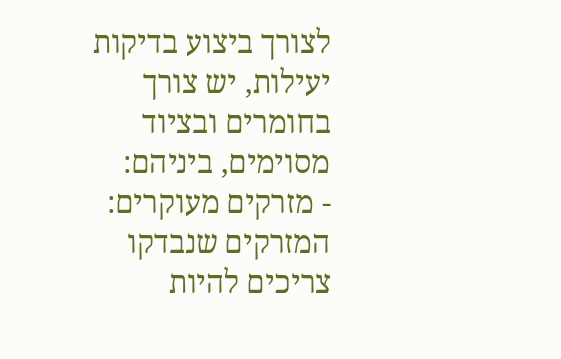לצורך ביצוע בדיקות יעילות, יש צורך בחומרים ובציוד מסוימים, ביניהם:
- מזרקים מעוקרים: המזרקים שנבדקו צריכים להיות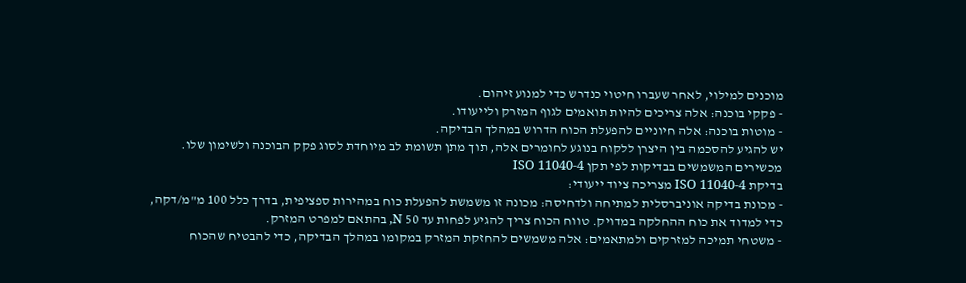מוכנים למילוי, לאחר שעברו חיטוי כנדרש כדי למנוע זיהום.
- פקקי בוכנה: אלה צריכים להיות תואמים לגוף המזרק ולייעודו.
- מוטות בוכנה: אלה חיוניים להפעלת הכוח הדרוש במהלך הבדיקה.
יש להגיע להסכמה בין היצרן ללקוח בנוגע לחומרים אלה, תוך מתן תשומת לב מיוחדת לסוג פקק הבוכנה ולשימון שלו.
מכשירים המשמשים בבדיקות לפי תקן ISO 11040-4
בדיקת ISO 11040-4 מצריכה ציוד ייעודי:
- מכונת בדיקה אוניברסלית למתיחה ולדחיסה: מכונה זו משמשת להפעלת כוח במהירות ספציפית, בדרך כלל 100 מ"מ/דקה, כדי למדוד את כוח ההחלקה במדויק. טווח הכוח צריך להגיע לפחות עד 50 N, בהתאם למפרט המזרק.
- משטחי תמיכה למזרקים ולמתאמים: אלה משמשים להחזקת המזרק במקומו במהלך הבדיקה, כדי להבטיח שהכוח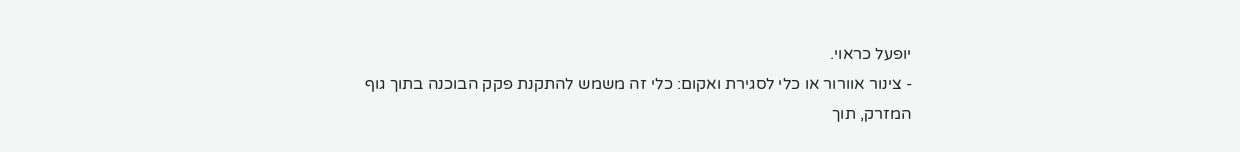יופעל כראוי.
- צינור אוורור או כלי לסגירת ואקום: כלי זה משמש להתקנת פקק הבוכנה בתוך גוף המזרק, תוך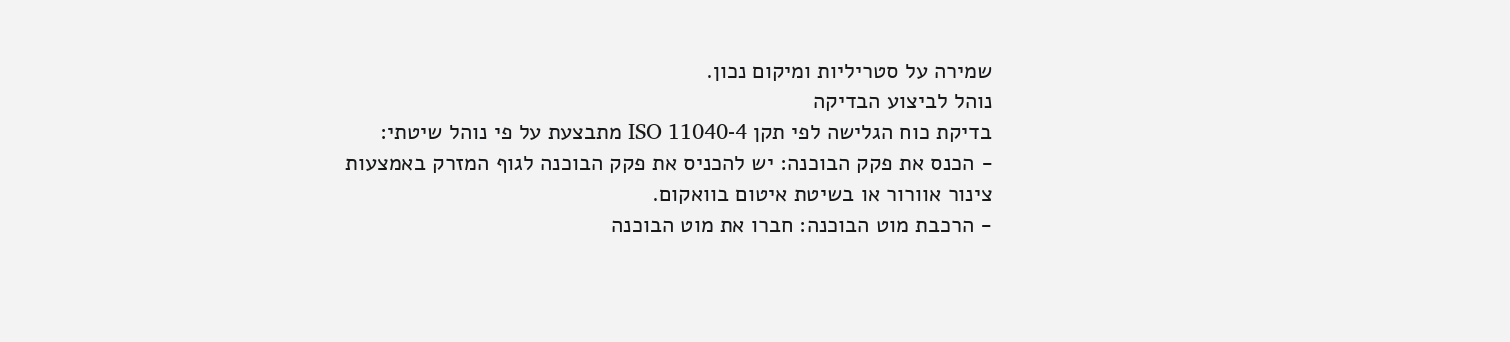שמירה על סטריליות ומיקום נכון.
נוהל לביצוע הבדיקה
בדיקת כוח הגלישה לפי תקן ISO 11040-4 מתבצעת על פי נוהל שיטתי:
- הכנס את פקק הבוכנה: יש להכניס את פקק הבוכנה לגוף המזרק באמצעות צינור אוורור או בשיטת איטום בוואקום.
- הרכבת מוט הבוכנה: חברו את מוט הבוכנה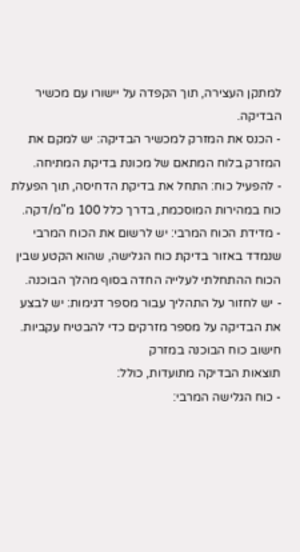למתקן העצירה, תוך הקפדה על יישורו עם מכשיר הבדיקה.
- הכנס את המזרק למכשיר הבדיקה: יש למקם את המזרק בלוח המתאם של מכונת בדיקת המתיחה.
- להפעיל כוח: התחל את בדיקת הדחיסה, תוך הפעלת כוח במהירות המוסכמת, בדרך כלל 100 מ"מ/דקה.
- מדידת הכוח המרבי: יש לרשום את הכוח המרבי שנמדד באזור בדיקת כוח הגלישה, שהוא הקטע שבין הכוח ההתחלתי לעלייה החדה בסוף מהלך הבוכנה.
- יש לחזור על התהליך עבור מספר דגימות: יש לבצע את הבדיקה על מספר מזרקים כדי להבטיח עקביות.
חישוב כוח הבוכנה במזרק
תוצאות הבדיקה מתועדות, כולל:
- כוח הגלישה המרבי: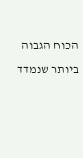הכוח הגבוה ביותר שנמדד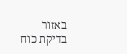באזור בדיקת כוח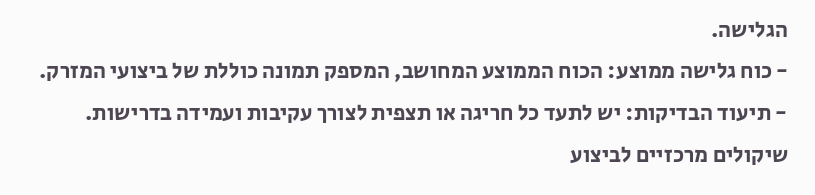הגלישה.
- כוח גלישה ממוצע: הכוח הממוצע המחושב, המספק תמונה כוללת של ביצועי המזרק.
- תיעוד הבדיקות: יש לתעד כל חריגה או תצפית לצורך עקיבות ועמידה בדרישות.
שיקולים מרכזיים לביצוע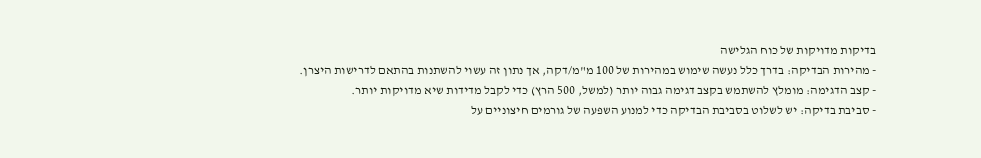בדיקות מדויקות של כוח הגלישה
- מהירות הבדיקה: בדרך כלל נעשה שימוש במהירות של 100 מ"מ/דקה, אך נתון זה עשוי להשתנות בהתאם לדרישות היצרן.
- קצב הדגימה: מומלץ להשתמש בקצב דגימה גבוה יותר (למשל, 500 הרץ) כדי לקבל מדידות שיא מדויקות יותר.
- סביבת בדיקה: יש לשלוט בסביבת הבדיקה כדי למנוע השפעה של גורמים חיצוניים על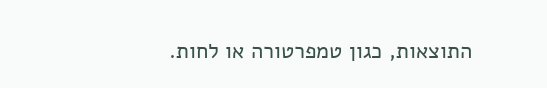התוצאות, כגון טמפרטורה או לחות.